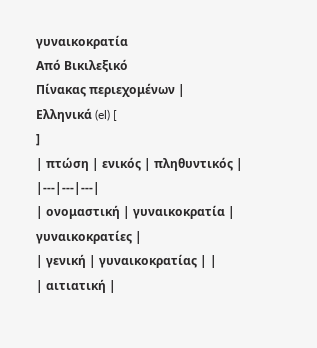γυναικοκρατία
Από Βικιλεξικό
Πίνακας περιεχομένων |
Ελληνικά (el) [
]
| πτώση | ενικός | πληθυντικός |
|---|---|---|
| ονομαστική | γυναικοκρατία | γυναικοκρατίες |
| γενική | γυναικοκρατίας | |
| αιτιατική |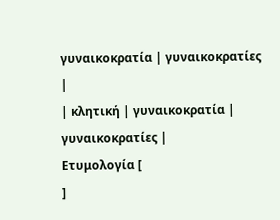γυναικοκρατία | γυναικοκρατίες |
| κλητική | γυναικοκρατία | γυναικοκρατίες |
Ετυμολογία [
]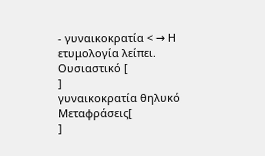- γυναικοκρατία < → Η ετυμολογία λείπει.
Ουσιαστικό [
]
γυναικοκρατία θηλυκό
Μεταφράσεις[
]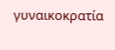γυναικοκρατία